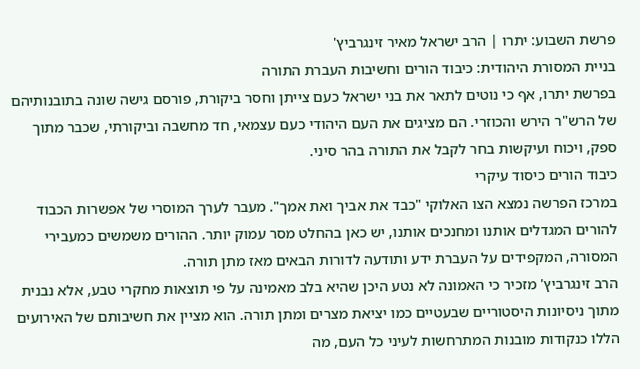פרשת השבוע: יתרו | הרב ישראל מאיר זינגרביץ'
בניית המסורת היהודית: כיבוד הורים וחשיבות העברת התורה
בפרשת יתרו, אף כי נוטים לתאר את בני ישראל כעם צייתן וחסר ביקורת, פורסם גישה שונה בתובנותיהם של הרש"ר הירש והכוזרי. הם מציגים את העם היהודי כעם עצמאי, חד מחשבה וביקורתי, שכבר מתוך ספק, ויכוח ועיקשות בחר לקבל את התורה בהר סיני.
כיבוד הורים כיסוד עיקרי
במרכז הפרשה נמצא הצו האלוקי "כבד את אביך ואת אמך". מעבר לערך המוסרי של אפשרות הכבוד להורים המגדלים אותנו ומחנכים אותנו, יש כאן בהחלט מסר עמוק יותר. ההורים משמשים כמעבירי המסורה, המקפידים על העברת ידע ותודעה לדורות הבאים מאז מתן תורה.
הרב זינגרביץ' מזכיר כי האמונה לא נטע היכן שהיא בלב מאמינה על פי תוצאות מחקרי טבע, אלא נבנית מתוך ניסיונות היסטוריים שבעטיים כמו יציאת מצרים ומתן תורה. הוא מציין את חשיבותם של האירועים הללו כנקודות מובנות המתרחשות לעיני כל העם, מה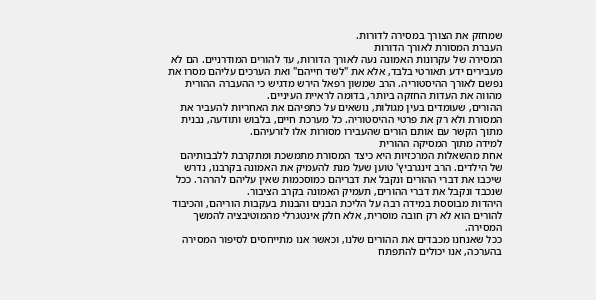שמחזק את הצורך במסירה לדורות.
העברת המסורת לאורך הדורות
המסירה של עקרונות האמונה נעה לאורך הדורות, עד להורים המודרניים. הם לא מעבירים ידע תאורטי בלבד, אלא את "לשד חייהם" ואת הערכים עליהם מסרו את נפשם לאורך ההיסטוריה. הרב שמשון רפאל הירש מדגיש כי ההעברה ההורית מהווה את העדות החזקה ביותר, בדומה לראיית העיניים.
ההורים, שעומדים בעין מגולות, נושאים על כתפיהם את האחריות להעביר את המסורת ולא רק את פרטי ההיסטוריה. כל מערכת חיים, בלבוש ותודעה, נבנית מתוך הקשר עם אותם הורים שהעבירו מסורות אלו לזרעיהם.
למידה מתוך המסיקה ההורית
אחת מהשאלות המרכזיות היא כיצד המסורת מתמשכת ומתקרבת ללבבותיהם של הילדים. הרב זינגרביץ' טוען שעל מנת להעמיק את האמונה בקרבנו, נדרש שיכבו את דברי ההורים ונקבל את דבריהם כמוסכמות שאין עליהם להרהר. ככל שנכבד ונקבל את דברי ההורים, תעמיק האמונה בקרב הציבור.
היהדות מבוססת במידה רבה על הליכת הבנים והבנות בעקבות הוריהם, והכיבוד להורים הוא לא רק חובה מוסרית, אלא חלק אינטגרלי מהמוטיבציה להמשך המסירה.
ככל שאנחנו מכבדים את ההורים שלנו, וכאשר אנו מתייחסים לסיפור המסירה בהערכה, אנו יכולים להתפתח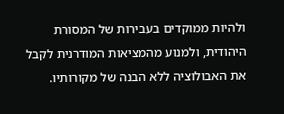ולהיות ממוקדים בעבירות של המסורת היהודית, ולמנוע מהמציאות המודרנית לקבל את האבולוציה ללא הבנה של מקורותיו.